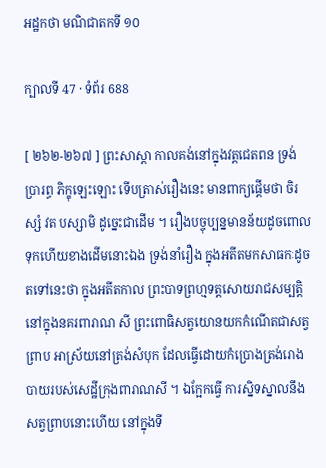អដ្ឋកថា មណិជាតកទី ១០

ក្បាលទី 47 · ទំព័រ 688

[ ២៦២-២៦៧ ] ព្រះសាស្តា កាលគង់នៅក្នុងវត្តជេតពន ទ្រង់ប្រារព្ធ ភិក្ខុឡេះឡោះ ទើបត្រាស់រឿងនេះ មានពាក្យផ្តើមថា ចិរស្សំ វត បស្សាមិ ដូច្នេះជាដើម ។ រឿងបច្ចុប្បន្នមានន័យដូចពោលទុកហើយខាងដើមនោះឯង ទ្រង់នាំរឿង ក្នុងអតីតមកសាធកៈដូចតទៅនេះថា ក្នុងអតីតកាល ព្រះបាទព្រហ្មទត្តសោយរាជសម្បត្តិនៅក្នុងនគរពារាណ សី ព្រះពោធិសត្វយោនយកកំណើតជាសត្វព្រាប អាស្រ័យនៅត្រង់សំបុក ដែលធ្វើដោយកំប្រោងត្រង់រោងបាយរបស់សេដ្ឋីក្រុងពារាណសី ។ ឯក្អែកធ្វើ ការស្និទស្នាលនឹងសត្វព្រាបនោះហើយ នៅក្នុងទី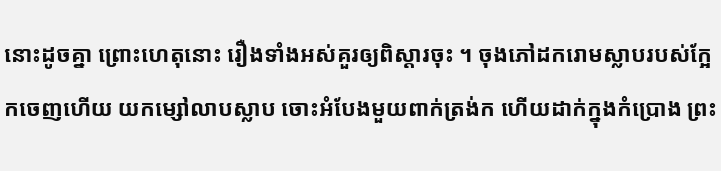នោះដូចគ្នា ព្រោះហេតុនោះ រឿងទាំងអស់គួរឲ្យពិស្តារចុះ ។ ចុងភៅដករោមស្លាបរបស់ក្អែកចេញហើយ យកម្សៅលាបស្លាប ចោះអំបែងមួយពាក់ត្រង់ក ហើយដាក់ក្នុងកំប្រោង ព្រះ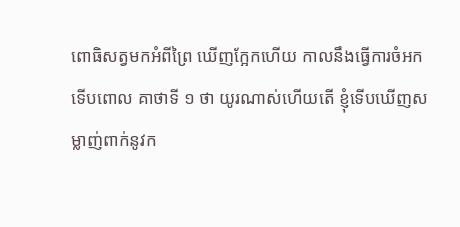ពោធិសត្វមកអំពីព្រៃ ឃើញក្អែកហើយ កាលនឹងធ្វើការចំអក ទើបពោល គាថាទី ១ ថា យូរណាស់ហើយតើ ខ្ញុំទើបឃើញសម្លាញ់ពាក់នូវក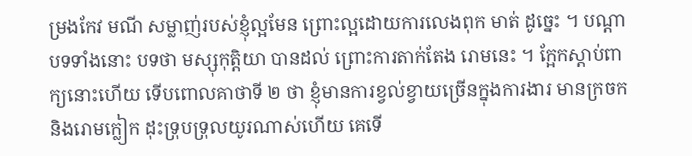ម្រងកែវ មណី សម្លាញ់របស់ខ្ញុំល្អមែន ព្រោះល្អដោយការលេងពុក មាត់ ដូច្នេះ ។ បណ្តាបទទាំងនោះ បទថា មស្សុកុត្តិយា បានដល់ ព្រោះការតាក់តែង រោមនេះ ។ ក្អែកស្តាប់ពាក្យនោះហើយ ទើបពោលគាថាទី ២ ថា ខ្ញុំមានការខ្វល់ខ្វាយច្រើនក្នុងការងារ មានក្រចកនិងរោមក្លៀក ដុះទ្រុបទ្រុលយូរណាស់ហើយ គេទើ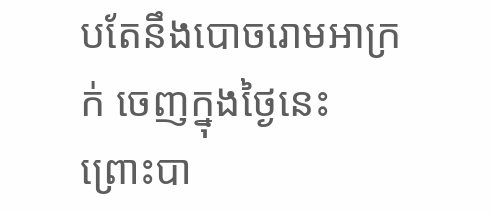បតែនឹងបោចរោមអាក្រក់ ចេញក្នុងថ្ងៃនេះ ព្រោះបា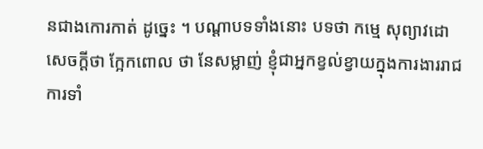នជាងកោរកាត់ ដូច្នេះ ។ បណ្តាបទទាំងនោះ បទថា កម្មេ សុព្យាវដោ សេចក្តីថា ក្អែកពោល ថា នែសម្លាញ់ ខ្ញុំជាអ្នកខ្វល់ខ្វាយក្នុងការងាររាជការទាំ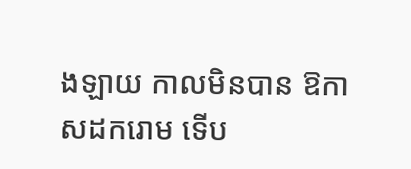ងឡាយ កាលមិនបាន ឱកាសដករោម ទើប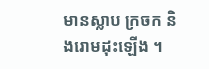មានស្លាប ក្រចក និងរោមដុះឡើង ។